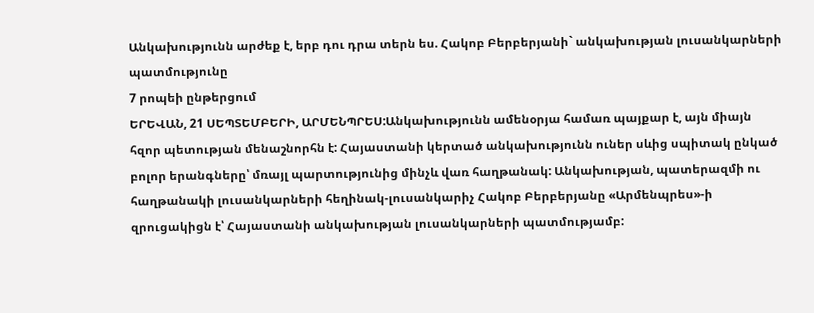Անկախությունն արժեք է, երբ դու դրա տերն ես. Հակոբ Բերբերյանի` անկախության լուսանկարների պատմությունը
7 րոպեի ընթերցում
ԵՐԵՎԱՆ, 21 ՍԵՊՏԵՄԲԵՐԻ, ԱՐՄԵՆՊՐԵՍ:Անկախությունն ամենօրյա համառ պայքար է, այն միայն հզոր պետության մենաշնորհն է: Հայաստանի կերտած անկախությունն ուներ սևից սպիտակ ընկած բոլոր երանգները՝ մռայլ պարտությունից մինչև վառ հաղթանակ: Անկախության, պատերազմի ու հաղթանակի լուսանկարների հեղինակ-լուսանկարիչ Հակոբ Բերբերյանը «Արմենպրես»-ի զրուցակիցն է՝ Հայաստանի անկախության լուսանկարների պատմությամբ: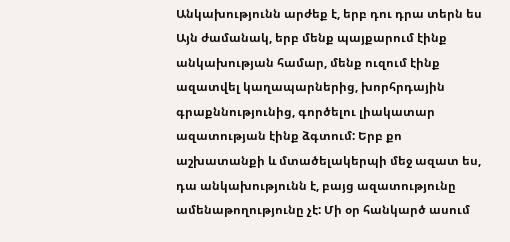Անկախությունն արժեք է, երբ դու դրա տերն ես
Այն ժամանակ, երբ մենք պայքարում էինք անկախության համար, մենք ուզում էինք ազատվել կաղապարներից, խորհրդային գրաքննությունից, գործելու լիակատար ազատության էինք ձգտում: Երբ քո աշխատանքի և մտածելակերպի մեջ ազատ ես, դա անկախությունն է, բայց ազատությունը ամենաթողությունը չէ: Մի օր հանկարծ ասում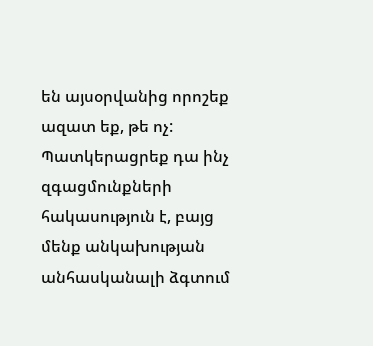են այսօրվանից որոշեք ազատ եք, թե ոչ: Պատկերացրեք դա ինչ զգացմունքների հակասություն է, բայց մենք անկախության անհասկանալի ձգտում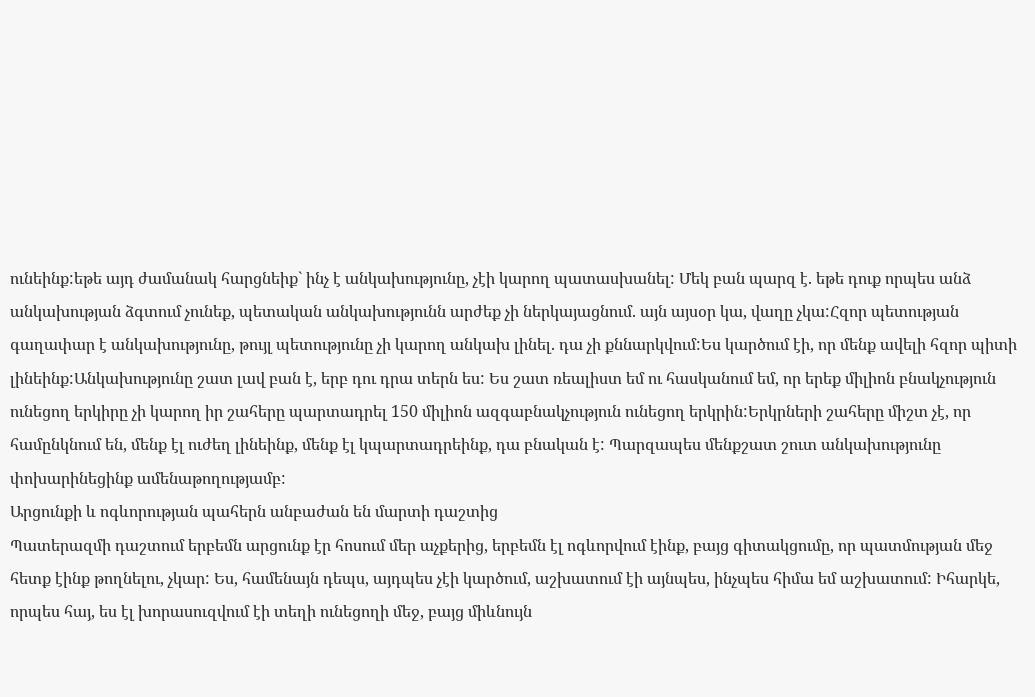ունեինք:եթե այդ ժամանակ հարցնեիք` ինչ է անկախությունը, չէի կարող պատասխանել: Մեկ բան պարզ է. եթե դուք որպես անձ անկախության ձգտում չունեք, պետական անկախությունն արժեք չի ներկայացնում. այն այսօր կա, վաղը չկա:Հզոր պետության գաղափար է անկախությունը, թույլ պետությունը չի կարող անկախ լինել. դա չի քննարկվում:Ես կարծում էի, որ մենք ավելի հզոր պիտի լինեինք:Անկախությունը շատ լավ բան է, երբ դու դրա տերն ես: Ես շատ ռեալիստ եմ ու հասկանում եմ, որ երեք միլիոն բնակչություն ունեցող երկիրը չի կարող իր շահերը պարտադրել 150 միլիոն ազգաբնակչություն ունեցող երկրին:Երկրների շահերը միշտ չէ, որ համընկնում են, մենք էլ ուժեղ լինեինք, մենք էլ կպարտադրեինք, դա բնական է: Պարզապես մենքշատ շուտ անկախությունը փոխարինեցինք ամենաթողությամբ:
Արցունքի և ոգևորության պահերն անբաժան են մարտի դաշտից
Պատերազմի դաշտում երբեմն արցունք էր հոսում մեր աչքերից, երբեմն էլ ոգևորվում էինք, բայց գիտակցումը, որ պատմության մեջ հետք էինք թողնելու, չկար: Ես, համենայն դեպս, այդպես չէի կարծում, աշխատում էի այնպես, ինչպես հիմա եմ աշխատում: Իհարկե, որպես հայ, ես էլ խորասուզվում էի տեղի ունեցողի մեջ, բայց միևնույն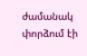ժամանակ փորձում էի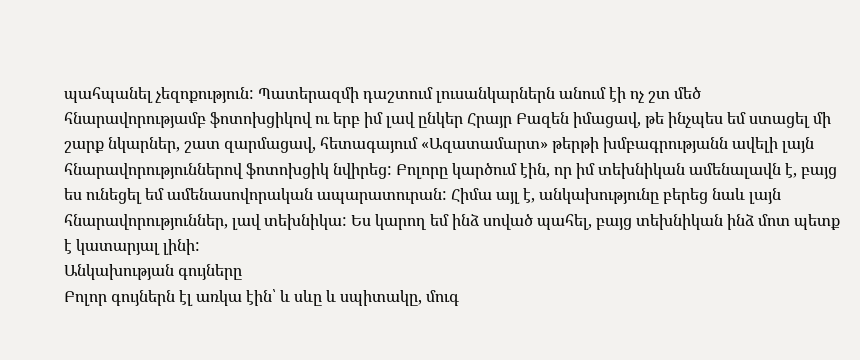պահպանել չեզոքություն: Պատերազմի դաշտում լուսանկարներն անում էի ոչ շտ մեծ հնարավորությամբ ֆոտոխցիկով ու երբ իմ լավ ընկեր Հրայր Բազեն իմացավ, թե ինչպես եմ ստացել մի շարք նկարներ, շատ զարմացավ, հետագայում «Ազատամարտ» թերթի խմբագրությանն ավելի լայն հնարավորություններով ֆոտոխցիկ նվիրեց: Բոլորը կարծում էին, որ իմ տեխնիկան ամենալավն է, բայց ես ունեցել եմ ամենասովորական ապարատուրան: Հիմա այլ է, անկախությունը բերեց նաև լայն հնարավորություններ, լավ տեխնիկա: Ես կարող եմ ինձ սոված պահել, բայց տեխնիկան ինձ մոտ պետք է կատարյալ լինի:
Անկախության գույները
Բոլոր գույներն էլ առկա էին՝ և սևը և սպիտակը, մուգ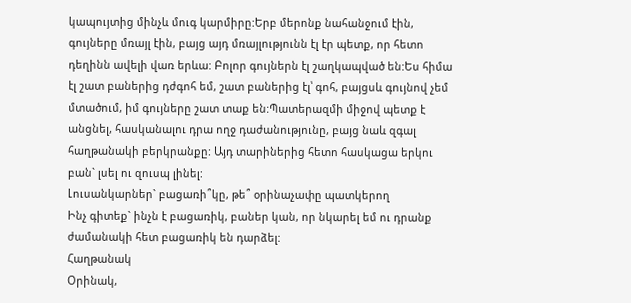կապույտից մինչև մուգ կարմիրը:Երբ մերոնք նահանջում էին, գույները մռայլ էին, բայց այդ մռայլությունն էլ էր պետք, որ հետո դեղինն ավելի վառ երևա: Բոլոր գույներն էլ շաղկապված են:Ես հիմա էլ շատ բաներից դժգոհ եմ, շատ բաներից էլ՝ գոհ, բայցսև գույնով չեմ մտածում, իմ գույները շատ տաք են:Պատերազմի միջով պետք է անցնել, հասկանալու դրա ողջ դաժանությունը, բայց նաև զգալ հաղթանակի բերկրանքը: Այդ տարիներից հետո հասկացա երկու բան` լսել ու զուսպ լինել:
Լուսանկարներ` բացառի՞կը, թե՞ օրինաչափը պատկերող
Ինչ գիտեք` ինչն է բացառիկ, բաներ կան, որ նկարել եմ ու դրանք ժամանակի հետ բացառիկ են դարձել:
Հաղթանակ
Օրինակ,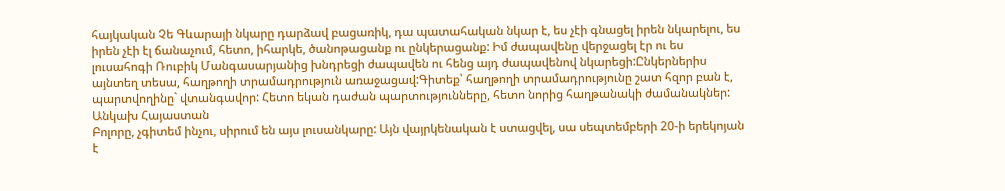հայկական Չե Գևարայի նկարը դարձավ բացառիկ, դա պատահական նկար է, ես չէի գնացել իրեն նկարելու, ես իրեն չէի էլ ճանաչում, հետո, իհարկե, ծանոթացանք ու ընկերացանք: Իմ ժապավենը վերջացել էր ու ես լուսահոգի Ռուբիկ Մանգասարյանից խնդրեցի ժապավեն ու հենց այդ ժապավենով նկարեցի:Ընկերներիս այնտեղ տեսա, հաղթողի տրամադրություն առաջացավ:Գիտեք՝ հաղթողի տրամադրությունը շատ հզոր բան է, պարտվողինը` վտանգավոր: Հետո եկան դաժան պարտությունները, հետո նորից հաղթանակի ժամանակներ:
Անկախ Հայաստան
Բոլորը, չգիտեմ ինչու, սիրում են այս լուսանկարը: Այն վայրկենական է ստացվել, սա սեպտեմբերի 20-ի երեկոյան է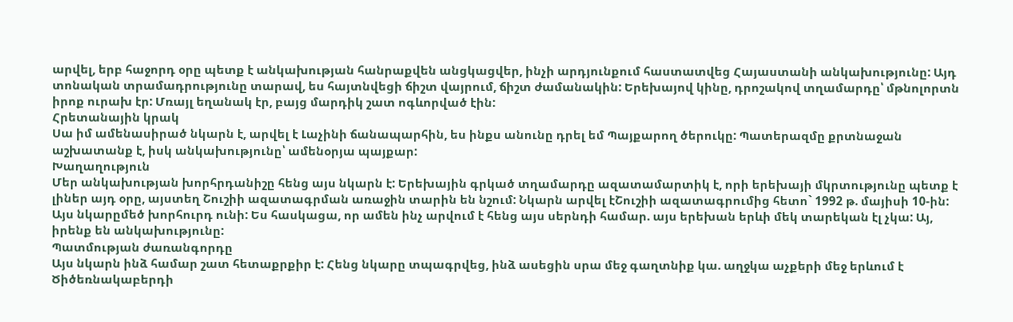արվել, երբ հաջորդ օրը պետք է անկախության հանրաքվեն անցկացվեր, ինչի արդյունքում հաստատվեց Հայաստանի անկախությունը: Այդ տոնական տրամադրությունը տարավ, ես հայտնվեցի ճիշտ վայրում, ճիշտ ժամանակին: Երեխայով կինը, դրոշակով տղամարդը՝ մթնոլորտն իրոք ուրախ էր: Մռայլ եղանակ էր, բայց մարդիկ շատ ոգևորված էին:
Հրետանային կրակ
Սա իմ ամենասիրած նկարն է, արվել է Լաչինի ճանապարհին, ես ինքս անունը դրել եմ Պայքարող ծերուկը: Պատերազմը քրտնաջան աշխատանք է, իսկ անկախությունը՝ ամենօրյա պայքար:
Խաղաղություն
Մեր անկախության խորհրդանիշը հենց այս նկարն է: Երեխային գրկած տղամարդը ազատամարտիկ է, որի երեխայի մկրտությունը պետք է լիներ այդ օրը, այստեղ Շուշիի ազատագրման առաջին տարին են նշում: Նկարն արվել էՇուշիի ազատագրումից հետո` 1992 թ. մայիսի 10-ին: Այս նկարըմեծ խորհուրդ ունի: Ես հասկացա, որ ամեն ինչ արվում է հենց այս սերնդի համար. այս երեխան երևի մեկ տարեկան էլ չկա: Այ, իրենք են անկախությունը:
Պատմության ժառանգորդը
Այս նկարն ինձ համար շատ հետաքրքիր է: Հենց նկարը տպագրվեց, ինձ ասեցին սրա մեջ գաղտնիք կա. աղջկա աչքերի մեջ երևում է Ծիծեռնակաբերդի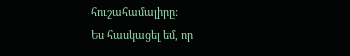հուշահամալիրը:
Ես հասկացել եմ, որ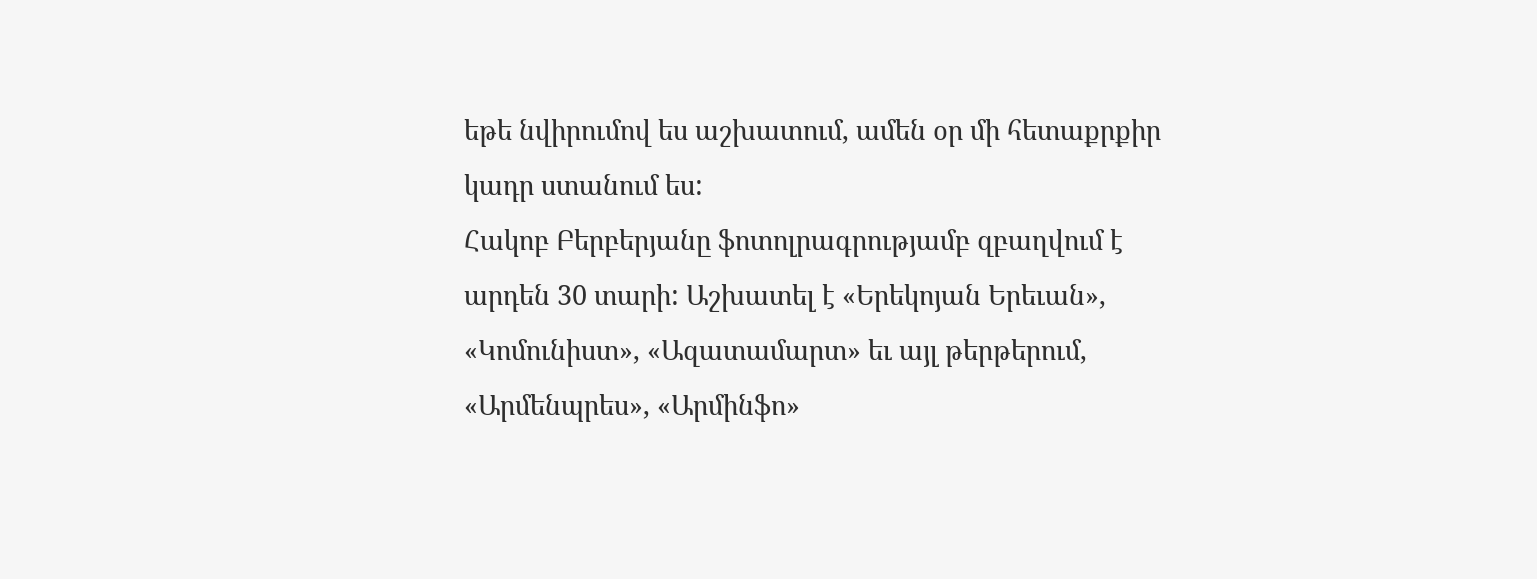եթե նվիրումով ես աշխատում, ամեն օր մի հետաքրքիր կադր ստանում ես:
Հակոբ Բերբերյանը ֆոտոլրագրությամբ զբաղվում է արդեն 30 տարի: Աշխատել է «Երեկոյան Երեւան», «Կոմունիստ», «Ազատամարտ» եւ այլ թերթերում, «Արմենպրես», «Արմինֆո»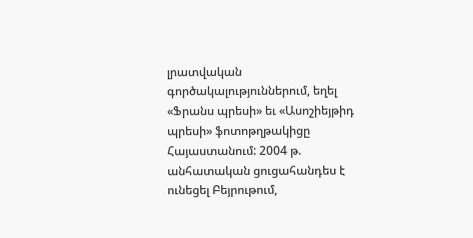լրատվական գործակալություններում, եղել «Ֆրանս պրեսի» եւ «Ասոշիեյթիդ պրեսի» ֆոտոթղթակիցը Հայաստանում: 2004 թ. անհատական ցուցահանդես է ունեցել Բեյրութում,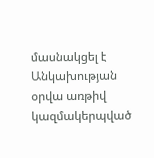մասնակցել է Անկախության օրվա առթիվ կազմակերպված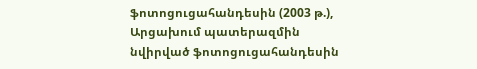ֆոտոցուցահանդեսին (2003 թ.), Արցախում պատերազմին նվիրված ֆոտոցուցահանդեսին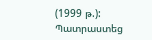(1999 թ.):
Պատրաստեց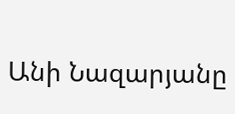Անի Նազարյանը